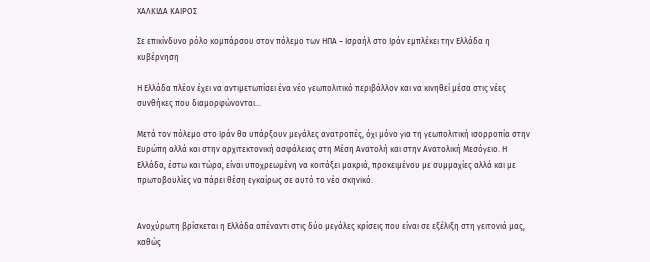ΧΑΛΚΙΔΑ ΚΑΙΡΟΣ

Σε επικίνδυνο ρόλο κομπάρσου στον πόλεμο των ΗΠΑ – Ισραήλ στο Ιράν εμπλέκει την Ελλάδα η κυβέρνηση

Η Ελλάδα πλέον έχει να αντιμετωπίσει ένα νέο γεωπολιτικό περιβάλλον και να κινηθεί μέσα στις νέες συνθήκες που διαμορφώνονται...

Μετά τον πόλεμο στο Ιράν θα υπάρξουν μεγάλες ανατροπές, όχι μόνο για τη γεωπολιτική ισορροπία στην Ευρώπη αλλά και στην αρχιτεκτονική ασφάλειας στη Μέση Ανατολή και στην Ανατολική Μεσόγειο. Η Ελλάδα, έστω και τώρα, είναι υποχρεωμένη να κοιτάξει μακριά, προκειμένου με συμμαχίες αλλά και με πρωτοβουλίες να πάρει θέση εγκαίρως σε αυτό το νέο σκηνικό.


Ανοχύρωτη βρίσκεται η Ελλάδα απέναντι στις δύο μεγάλες κρίσεις που είναι σε εξέλιξη στη γειτονιά μας, καθώς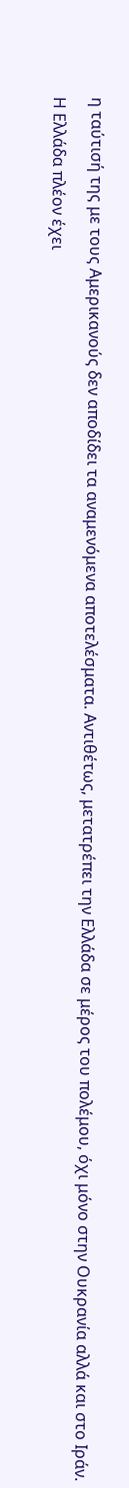η ταύτισή της με τους Αμερικανούς δεν αποδίδει τα αναμενόμενα αποτελέσματα. Αντιθέτως, μετατρέπει την Ελλάδα σε μέρος του πολέμου, όχι μόνο στην Ουκρανία αλλά και στο Ιράν.

Η Ελλάδα πλέον έχει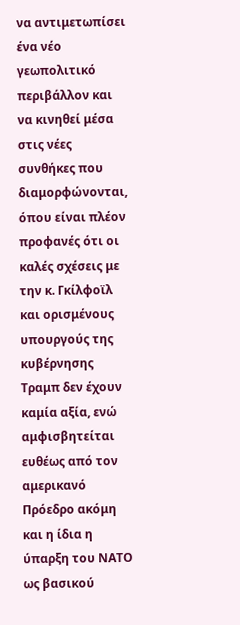να αντιμετωπίσει ένα νέο γεωπολιτικό περιβάλλον και να κινηθεί μέσα στις νέες συνθήκες που διαμορφώνονται, όπου είναι πλέον προφανές ότι οι καλές σχέσεις με την κ. Γκίλφοϊλ και ορισμένους υπουργούς της κυβέρνησης Τραμπ δεν έχουν καμία αξία, ενώ αμφισβητείται ευθέως από τον αμερικανό Πρόεδρο ακόμη και η ίδια η ύπαρξη του ΝΑΤΟ ως βασικού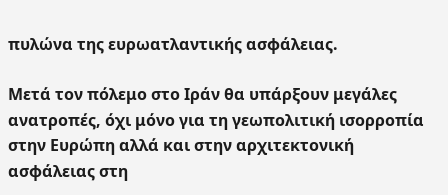πυλώνα της ευρωατλαντικής ασφάλειας.

Μετά τον πόλεμο στο Ιράν θα υπάρξουν μεγάλες ανατροπές, όχι μόνο για τη γεωπολιτική ισορροπία στην Ευρώπη αλλά και στην αρχιτεκτονική ασφάλειας στη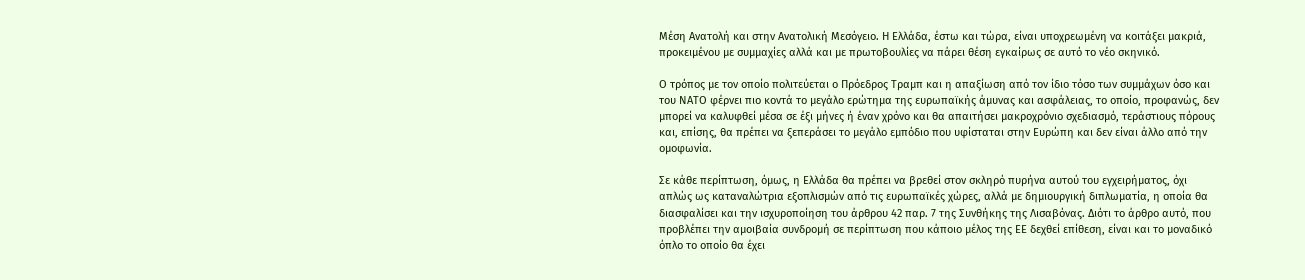Μέση Ανατολή και στην Ανατολική Μεσόγειο. Η Ελλάδα, έστω και τώρα, είναι υποχρεωμένη να κοιτάξει μακριά, προκειμένου με συμμαχίες αλλά και με πρωτοβουλίες να πάρει θέση εγκαίρως σε αυτό το νέο σκηνικό.

Ο τρόπος με τον οποίο πολιτεύεται ο Πρόεδρος Τραμπ και η απαξίωση από τον ίδιο τόσο των συμμάχων όσο και του ΝΑΤΟ φέρνει πιο κοντά το μεγάλο ερώτημα της ευρωπαϊκής άμυνας και ασφάλειας, το οποίο, προφανώς, δεν μπορεί να καλυφθεί μέσα σε έξι μήνες ή έναν χρόνο και θα απαιτήσει μακροχρόνιο σχεδιασμό, τεράστιους πόρους και, επίσης, θα πρέπει να ξεπεράσει το μεγάλο εμπόδιο που υφίσταται στην Ευρώπη και δεν είναι άλλο από την ομοφωνία.

Σε κάθε περίπτωση, όμως, η Ελλάδα θα πρέπει να βρεθεί στον σκληρό πυρήνα αυτού του εγχειρήματος, όχι απλώς ως καταναλώτρια εξοπλισμών από τις ευρωπαϊκές χώρες, αλλά με δημιουργική διπλωματία, η οποία θα διασφαλίσει και την ισχυροποίηση του άρθρου 42 παρ. 7 της Συνθήκης της Λισαβόνας. Διότι το άρθρο αυτό, που προβλέπει την αμοιβαία συνδρομή σε περίπτωση που κάποιο μέλος της ΕΕ δεχθεί επίθεση, είναι και το μοναδικό όπλο το οποίο θα έχει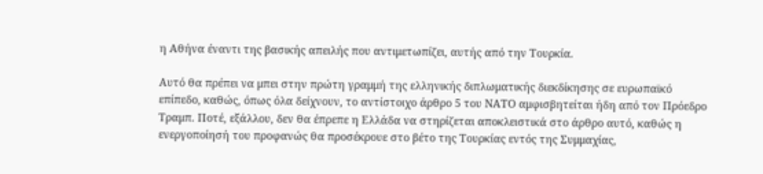η Αθήνα έναντι της βασικής απειλής που αντιμετωπίζει, αυτής από την Τουρκία.

Αυτό θα πρέπει να μπει στην πρώτη γραμμή της ελληνικής διπλωματικής διεκδίκησης σε ευρωπαϊκό επίπεδο, καθώς, όπως όλα δείχνουν, το αντίστοιχο άρθρο 5 του ΝΑΤΟ αμφισβητείται ήδη από τον Πρόεδρο Τραμπ. Ποτέ, εξάλλου, δεν θα έπρεπε η Ελλάδα να στηρίζεται αποκλειστικά στο άρθρο αυτό, καθώς η ενεργοποίησή του προφανώς θα προσέκρουε στο βέτο της Τουρκίας εντός της Συμμαχίας,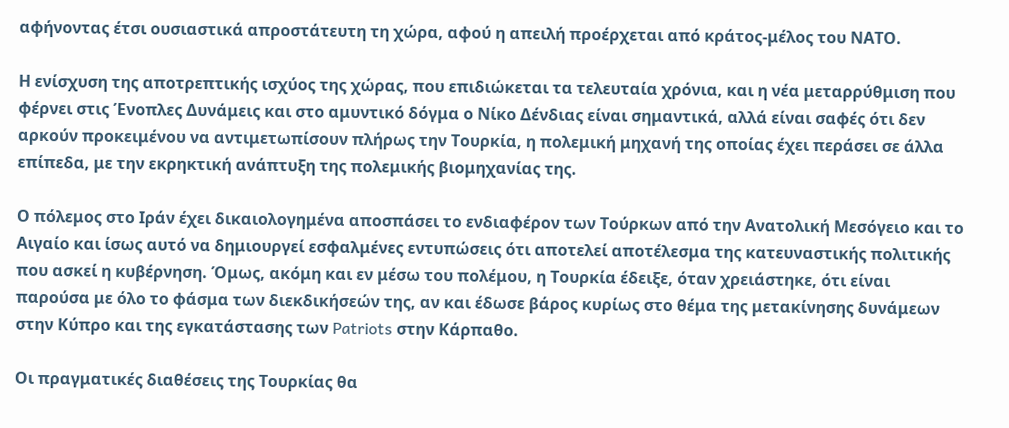αφήνοντας έτσι ουσιαστικά απροστάτευτη τη χώρα, αφού η απειλή προέρχεται από κράτος-μέλος του ΝΑΤΟ.

Η ενίσχυση της αποτρεπτικής ισχύος της χώρας, που επιδιώκεται τα τελευταία χρόνια, και η νέα μεταρρύθμιση που φέρνει στις Ένοπλες Δυνάμεις και στο αμυντικό δόγμα ο Νίκο Δένδιας είναι σημαντικά, αλλά είναι σαφές ότι δεν αρκούν προκειμένου να αντιμετωπίσουν πλήρως την Τουρκία, η πολεμική μηχανή της οποίας έχει περάσει σε άλλα επίπεδα, με την εκρηκτική ανάπτυξη της πολεμικής βιομηχανίας της.

Ο πόλεμος στο Ιράν έχει δικαιολογημένα αποσπάσει το ενδιαφέρον των Τούρκων από την Ανατολική Μεσόγειο και το Αιγαίο και ίσως αυτό να δημιουργεί εσφαλμένες εντυπώσεις ότι αποτελεί αποτέλεσμα της κατευναστικής πολιτικής που ασκεί η κυβέρνηση. Όμως, ακόμη και εν μέσω του πολέμου, η Τουρκία έδειξε, όταν χρειάστηκε, ότι είναι παρούσα με όλο το φάσμα των διεκδικήσεών της, αν και έδωσε βάρος κυρίως στο θέμα της μετακίνησης δυνάμεων στην Κύπρο και της εγκατάστασης των Patriots στην Κάρπαθο.

Οι πραγματικές διαθέσεις της Τουρκίας θα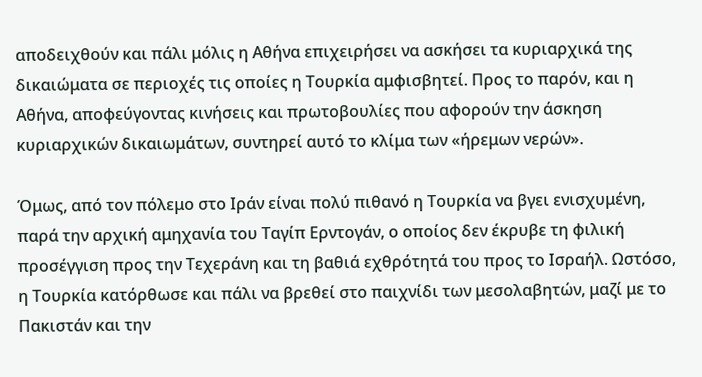αποδειχθούν και πάλι μόλις η Αθήνα επιχειρήσει να ασκήσει τα κυριαρχικά της δικαιώματα σε περιοχές τις οποίες η Τουρκία αμφισβητεί. Προς το παρόν, και η Αθήνα, αποφεύγοντας κινήσεις και πρωτοβουλίες που αφορούν την άσκηση κυριαρχικών δικαιωμάτων, συντηρεί αυτό το κλίμα των «ήρεμων νερών».

Όμως, από τον πόλεμο στο Ιράν είναι πολύ πιθανό η Τουρκία να βγει ενισχυμένη, παρά την αρχική αμηχανία του Ταγίπ Ερντογάν, ο οποίος δεν έκρυβε τη φιλική προσέγγιση προς την Τεχεράνη και τη βαθιά εχθρότητά του προς το Ισραήλ. Ωστόσο, η Τουρκία κατόρθωσε και πάλι να βρεθεί στο παιχνίδι των μεσολαβητών, μαζί με το Πακιστάν και την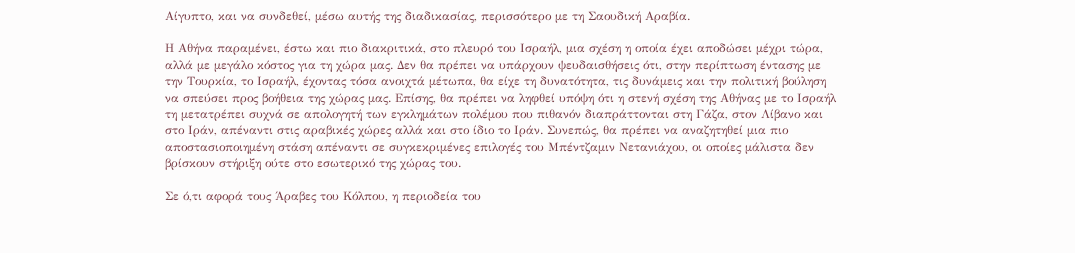Αίγυπτο, και να συνδεθεί, μέσω αυτής της διαδικασίας, περισσότερο με τη Σαουδική Αραβία.

Η Αθήνα παραμένει, έστω και πιο διακριτικά, στο πλευρό του Ισραήλ, μια σχέση η οποία έχει αποδώσει μέχρι τώρα, αλλά με μεγάλο κόστος για τη χώρα μας. Δεν θα πρέπει να υπάρχουν ψευδαισθήσεις ότι, στην περίπτωση έντασης με την Τουρκία, το Ισραήλ, έχοντας τόσα ανοιχτά μέτωπα, θα είχε τη δυνατότητα, τις δυνάμεις και την πολιτική βούληση να σπεύσει προς βοήθεια της χώρας μας. Επίσης, θα πρέπει να ληφθεί υπόψη ότι η στενή σχέση της Αθήνας με το Ισραήλ τη μετατρέπει συχνά σε απολογητή των εγκλημάτων πολέμου που πιθανόν διαπράττονται στη Γάζα, στον Λίβανο και στο Ιράν, απέναντι στις αραβικές χώρες αλλά και στο ίδιο το Ιράν. Συνεπώς, θα πρέπει να αναζητηθεί μια πιο αποστασιοποιημένη στάση απέναντι σε συγκεκριμένες επιλογές του Μπέντζαμιν Νετανιάχου, οι οποίες μάλιστα δεν βρίσκουν στήριξη ούτε στο εσωτερικό της χώρας του.

Σε ό,τι αφορά τους Άραβες του Κόλπου, η περιοδεία του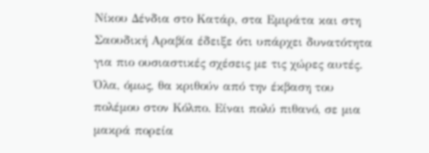Νίκου Δένδια στο Κατάρ, στα Εμιράτα και στη Σαουδική Αραβία έδειξε ότι υπάρχει δυνατότητα για πιο ουσιαστικές σχέσεις με τις χώρες αυτές. Όλα, όμως, θα κριθούν από την έκβαση του πολέμου στον Κόλπο. Είναι πολύ πιθανό, σε μια μακρά πορεία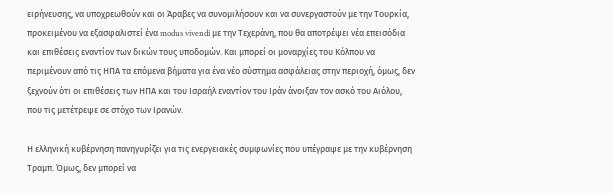ειρήνευσης, να υποχρεωθούν και οι Άραβες να συνομιλήσουν και να συνεργαστούν με την Τουρκία, προκειμένου να εξασφαλιστεί ένα modus vivendi με την Τεχεράνη, που θα αποτρέψει νέα επεισόδια και επιθέσεις εναντίον των δικών τους υποδομών. Και μπορεί οι μοναρχίες του Κόλπου να περιμένουν από τις ΗΠΑ τα επόμενα βήματα για ένα νέο σύστημα ασφάλειας στην περιοχή, όμως, δεν ξεχνούν ότι οι επιθέσεις των ΗΠΑ και του Ισραήλ εναντίον του Ιράν άνοιξαν τον ασκό του Αιόλου, που τις μετέτρεψε σε στόχο των Ιρανών.

Η ελληνική κυβέρνηση πανηγυρίζει για τις ενεργειακές συμφωνίες που υπέγραψε με την κυβέρνηση Τραμπ. Όμως, δεν μπορεί να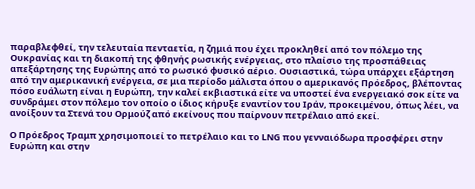παραβλεφθεί, την τελευταία πενταετία, η ζημιά που έχει προκληθεί από τον πόλεμο της Ουκρανίας και τη διακοπή της φθηνής ρωσικής ενέργειας, στο πλαίσιο της προσπάθειας απεξάρτησης της Ευρώπης από το ρωσικό φυσικό αέριο. Ουσιαστικά, τώρα υπάρχει εξάρτηση από την αμερικανική ενέργεια, σε μια περίοδο μάλιστα όπου ο αμερικανός Πρόεδρος, βλέποντας πόσο ευάλωτη είναι η Ευρώπη, την καλεί εκβιαστικά είτε να υποστεί ένα ενεργειακό σοκ είτε να συνδράμει στον πόλεμο τον οποίο ο ίδιος κήρυξε εναντίον του Ιράν, προκειμένου, όπως λέει, να ανοίξουν τα Στενά του Ορμούζ από εκείνους που παίρνουν πετρέλαιο από εκεί.

Ο Πρόεδρος Τραμπ χρησιμοποιεί το πετρέλαιο και το LNG που γενναιόδωρα προσφέρει στην Ευρώπη και στην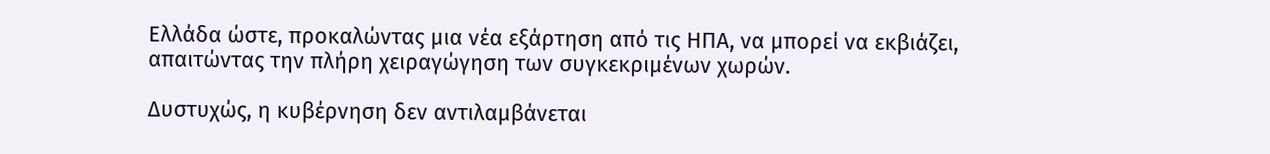Ελλάδα ώστε, προκαλώντας μια νέα εξάρτηση από τις ΗΠΑ, να μπορεί να εκβιάζει, απαιτώντας την πλήρη χειραγώγηση των συγκεκριμένων χωρών.

Δυστυχώς, η κυβέρνηση δεν αντιλαμβάνεται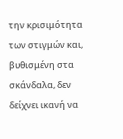την κρισιμότητα των στιγμών και, βυθισμένη στα σκάνδαλα, δεν δείχνει ικανή να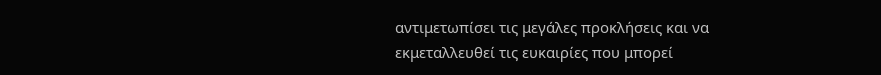αντιμετωπίσει τις μεγάλες προκλήσεις και να εκμεταλλευθεί τις ευκαιρίες που μπορεί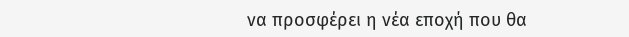να προσφέρει η νέα εποχή που θα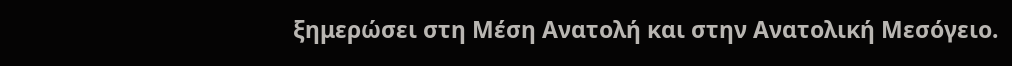ξημερώσει στη Μέση Ανατολή και στην Ανατολική Μεσόγειο.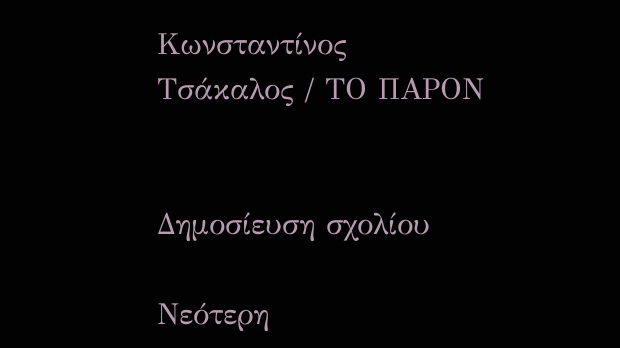Κωνσταντίνος Τσάκαλος / ΤΟ ΠΑΡΟΝ


Δημοσίευση σχολίου

Νεότερη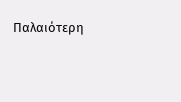Παλαιότερη